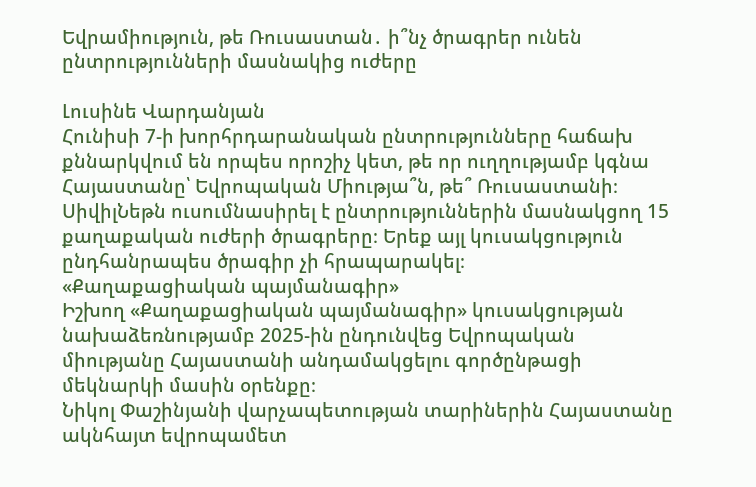Եվրամիություն, թե Ռուսաստան․ ի՞նչ ծրագրեր ունեն ընտրությունների մասնակից ուժերը

Լուսինե Վարդանյան
Հունիսի 7-ի խորհրդարանական ընտրությունները հաճախ քննարկվում են որպես որոշիչ կետ, թե որ ուղղությամբ կգնա Հայաստանը՝ Եվրոպական Միությա՞ն, թե՞ Ռուսաստանի։ ՍիվիլՆեթն ուսումնասիրել է ընտրություններին մասնակցող 15 քաղաքական ուժերի ծրագրերը։ Երեք այլ կուսակցություն ընդհանրապես ծրագիր չի հրապարակել։
«Քաղաքացիական պայմանագիր»
Իշխող «Քաղաքացիական պայմանագիր» կուսակցության նախաձեռնությամբ 2025-ին ընդունվեց Եվրոպական միությանը Հայաստանի անդամակցելու գործընթացի մեկնարկի մասին օրենքը։
Նիկոլ Փաշինյանի վարչապետության տարիներին Հայաստանը ակնհայտ եվրոպամետ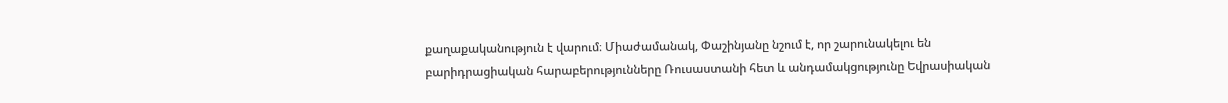քաղաքականություն է վարում։ Միաժամանակ, Փաշինյանը նշում է, որ շարունակելու են բարիդրացիական հարաբերությունները Ռուսաստանի հետ և անդամակցությունը Եվրասիական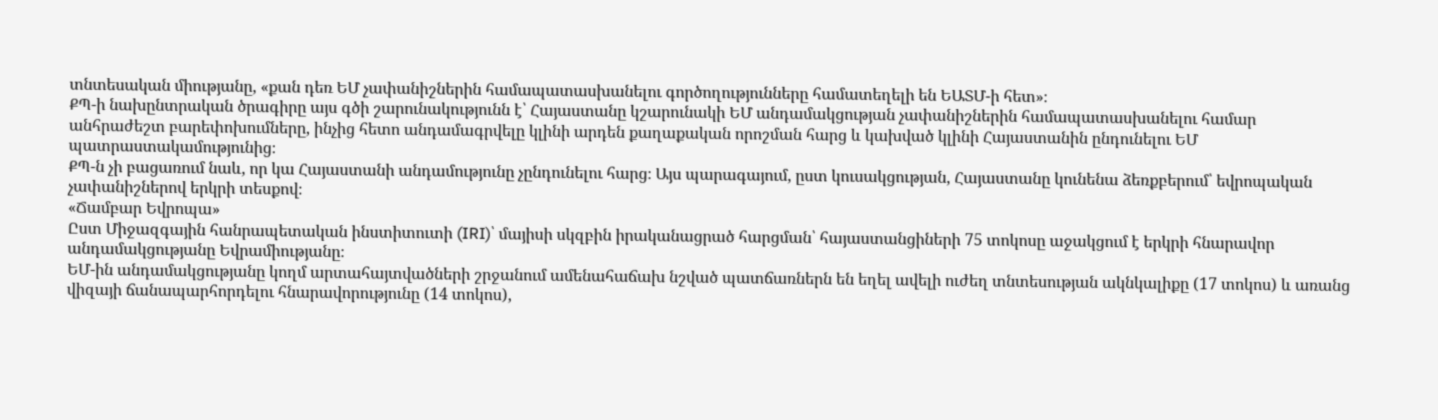տնտեսական միությանը, «քան դեռ ԵՄ չափանիշներին համապատասխանելու գործողությունները համատեղելի են ԵԱՏՄ-ի հետ»։
ՔՊ-ի նախընտրական ծրագիրը այս գծի շարունակությունն է՝ Հայաստանը կշարունակի ԵՄ անդամակցության չափանիշներին համապատասխանելու համար անհրաժեշտ բարեփոխումները, ինչից հետո անդամագրվելը կլինի արդեն քաղաքական որոշման հարց և կախված կլինի Հայաստանին ընդունելու ԵՄ պատրաստակամությունից։
ՔՊ-ն չի բացառում նաև, որ կա Հայաստանի անդամությունը չընդունելու հարց։ Այս պարագայում, ըստ կուսակցության, Հայաստանը կունենա ձեռքբերում՝ եվրոպական չափանիշներով երկրի տեսքով։
«Ճամբար Եվրոպա»
Ըստ Միջազգային հանրապետական ինստիտուտի (IRI)՝ մայիսի սկզբին իրականացրած հարցման՝ հայաստանցիների 75 տոկոսը աջակցում է երկրի հնարավոր անդամակցությանը Եվրամիությանը։
ԵՄ-ին անդամակցությանը կողմ արտահայտվածների շրջանում ամենահաճախ նշված պատճառներն են եղել ավելի ուժեղ տնտեսության ակնկալիքը (17 տոկոս) և առանց վիզայի ճանապարհորդելու հնարավորությունը (14 տոկոս),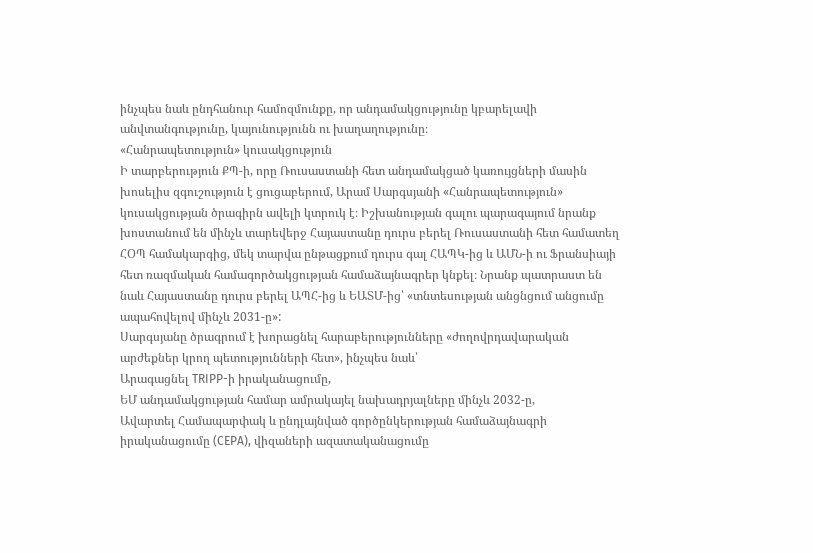ինչպես նաև ընդհանուր համոզմունքը, որ անդամակցությունը կբարելավի անվտանգությունը, կայունությունն ու խաղաղությունը։
«Հանրապետություն» կուսակցություն
Ի տարբերություն ՔՊ-ի, որը Ռուսաստանի հետ անդամակցած կառույցների մասին խոսելիս զգուշություն է ցուցաբերում, Արամ Սարգսյանի «Հանրապետություն» կուսակցության ծրագիրն ավելի կտրուկ է։ Իշխանության գալու պարագայում նրանք խոստանում են մինչև տարեվերջ Հայաստանը դուրս բերել Ռուսաստանի հետ համատեղ ՀՕՊ համակարգից, մեկ տարվա ընթացքում դուրս գալ ՀԱՊԿ-ից և ԱՄՆ-ի ու Ֆրանսիայի հետ ռազմական համագործակցության համաձայնագրեր կնքել։ Նրանք պատրաստ են նաև Հայաստանը դուրս բերել ԱՊՀ-ից և ԵԱՏՄ-ից՝ «տնտեսության անցնցում անցումը ապահովելով մինչև 2031-ը»:
Սարգսյանը ծրագրում է խորացնել հարաբերությունները «ժողովրդավարական արժեքներ կրող պետությունների հետ», ինչպես նաև՝
Արագացնել TRIPP-ի իրականացումը,
ԵՄ անդամակցության համար ամրակայել նախադրյալները մինչև 2032-ը,
Ավարտել Համապարփակ և ընդլայնված գործընկերության համաձայնագրի իրականացումը (CEPA), վիզաների ազատականացումը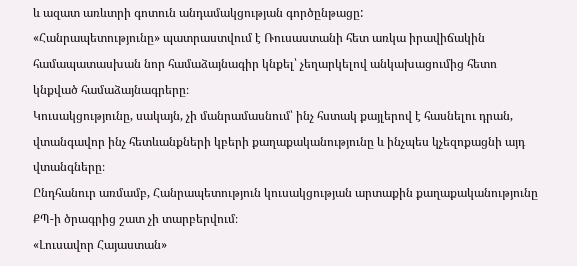և ազատ առևտրի գոտուն անդամակցության գործընթացը:
«Հանրապետությունը» պատրաստվում է Ռուսաստանի հետ առկա իրավիճակին համապատասխան նոր համաձայնագիր կնքել՝ չեղարկելով անկախացումից հետո կնքված համաձայնագրերը։
Կուսակցությունը, սակայն, չի մանրամասնում՝ ինչ հստակ քայլերով է հասնելու դրան, վտանգավոր ինչ հետևանքների կբերի քաղաքականությունը և ինչպես կչեզոքացնի այդ վտանգները։
Ընդհանուր առմամբ, Հանրապետություն կուսակցության արտաքին քաղաքականությունը ՔՊ-ի ծրագրից շատ չի տարբերվում։
«Լուսավոր Հայաստան»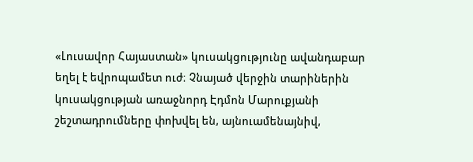«Լուսավոր Հայաստան» կուսակցությունը ավանդաբար եղել է եվրոպամետ ուժ։ Չնայած վերջին տարիներին կուսակցության առաջնորդ Էդմոն Մարուքյանի շեշտադրումները փոխվել են, այնուամենայնիվ,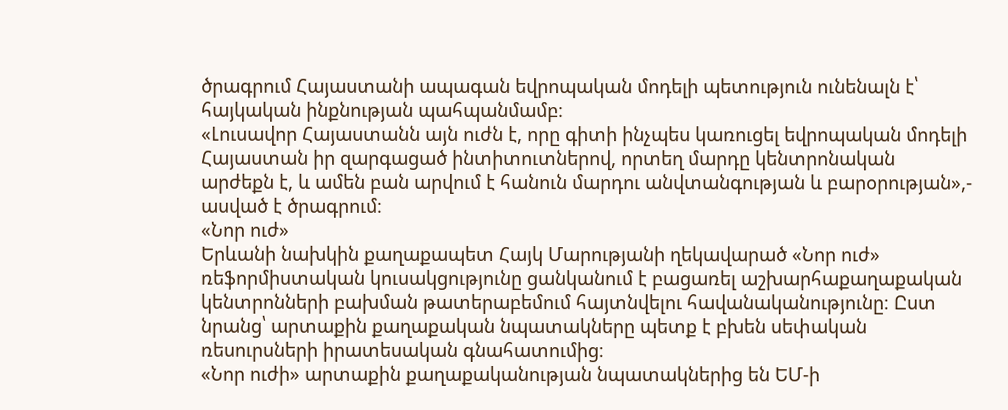ծրագրում Հայաստանի ապագան եվրոպական մոդելի պետություն ունենալն է՝ հայկական ինքնության պահպանմամբ։
«Լուսավոր Հայաստանն այն ուժն է, որը գիտի ինչպես կառուցել եվրոպական մոդելի Հայաստան իր զարգացած ինտիտուտներով, որտեղ մարդը կենտրոնական արժեքն է, և ամեն բան արվում է հանուն մարդու անվտանգության և բարօրության»,- ասված է ծրագրում։
«Նոր ուժ»
Երևանի նախկին քաղաքապետ Հայկ Մարությանի ղեկավարած «Նոր ուժ» ռեֆորմիստական կուսակցությունը ցանկանում է բացառել աշխարհաքաղաքական կենտրոնների բախման թատերաբեմում հայտնվելու հավանականությունը։ Ըստ նրանց՝ արտաքին քաղաքական նպատակները պետք է բխեն սեփական ռեսուրսների իրատեսական գնահատումից։
«Նոր ուժի» արտաքին քաղաքականության նպատակներից են ԵՄ-ի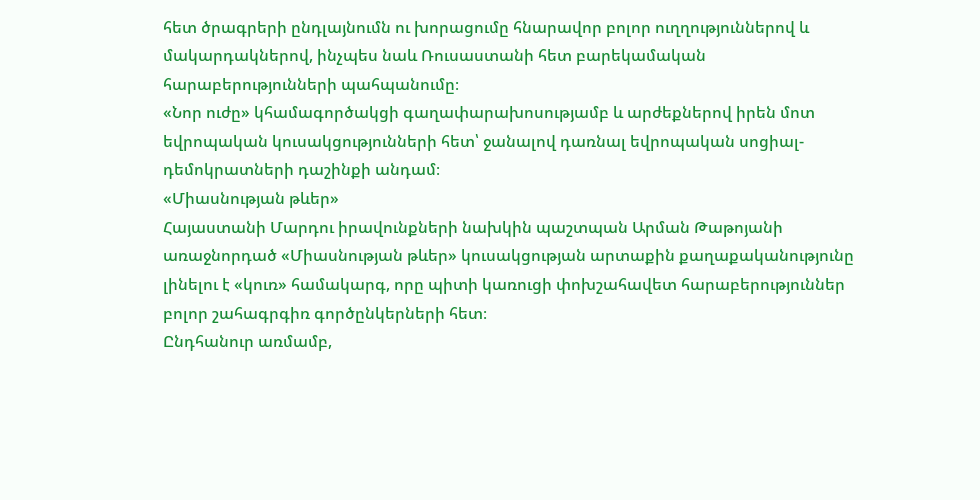հետ ծրագրերի ընդլայնումն ու խորացումը հնարավոր բոլոր ուղղություններով և մակարդակներով, ինչպես նաև Ռուսաստանի հետ բարեկամական հարաբերությունների պահպանումը։
«Նոր ուժը» կհամագործակցի գաղափարախոսությամբ և արժեքներով իրեն մոտ եվրոպական կուսակցությունների հետ՝ ջանալով դառնալ եվրոպական սոցիալ-դեմոկրատների դաշինքի անդամ։
«Միասնության թևեր»
Հայաստանի Մարդու իրավունքների նախկին պաշտպան Արման Թաթոյանի առաջնորդած «Միասնության թևեր» կուսակցության արտաքին քաղաքականությունը լինելու է «կուռ» համակարգ, որը պիտի կառուցի փոխշահավետ հարաբերություններ բոլոր շահագրգիռ գործընկերների հետ։
Ընդհանուր առմամբ,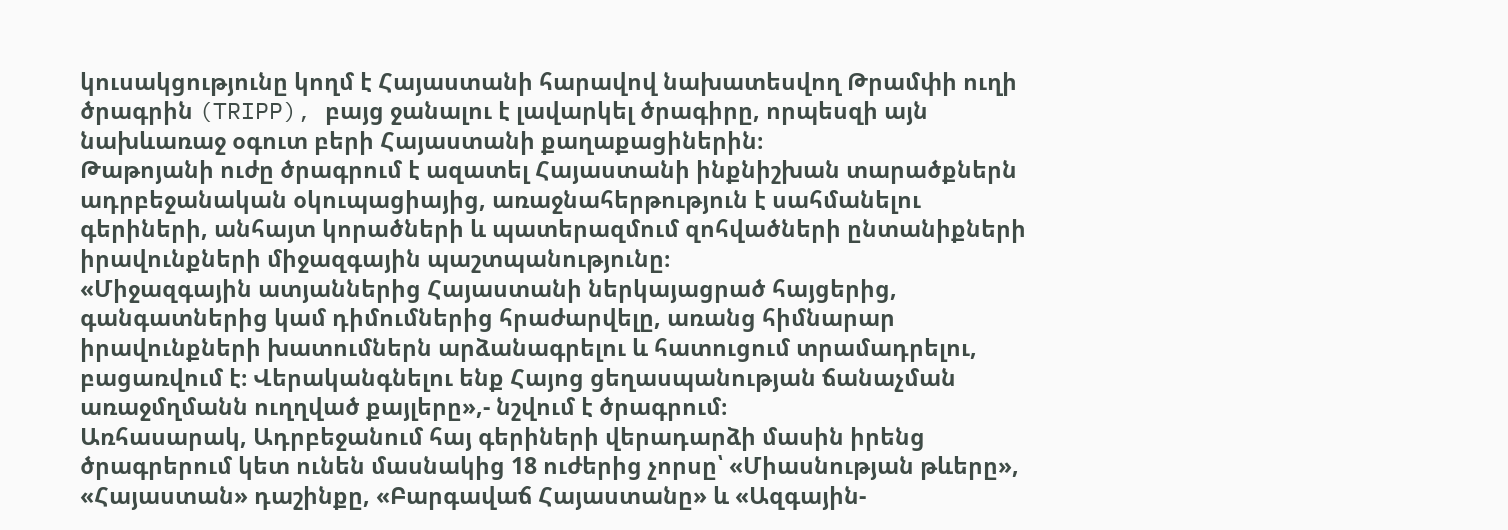կուսակցությունը կողմ է Հայաստանի հարավով նախատեսվող Թրամփի ուղի ծրագրին (TRIPP), բայց ջանալու է լավարկել ծրագիրը, որպեսզի այն նախևառաջ օգուտ բերի Հայաստանի քաղաքացիներին։
Թաթոյանի ուժը ծրագրում է ազատել Հայաստանի ինքնիշխան տարածքներն ադրբեջանական օկուպացիայից, առաջնահերթություն է սահմանելու գերիների, անհայտ կորածների և պատերազմում զոհվածների ընտանիքների իրավունքների միջազգային պաշտպանությունը։
«Միջազգային ատյաններից Հայաստանի ներկայացրած հայցերից, գանգատներից կամ դիմումներից հրաժարվելը, առանց հիմնարար իրավունքների խատումներն արձանագրելու և հատուցում տրամադրելու, բացառվում է։ Վերականգնելու ենք Հայոց ցեղասպանության ճանաչման առաջմղմանն ուղղված քայլերը»,- նշվում է ծրագրում։
Առհասարակ, Ադրբեջանում հայ գերիների վերադարձի մասին իրենց ծրագրերում կետ ունեն մասնակից 18 ուժերից չորսը՝ «Միասնության թևերը», «Հայաստան» դաշինքը, «Բարգավաճ Հայաստանը» և «Ազգային-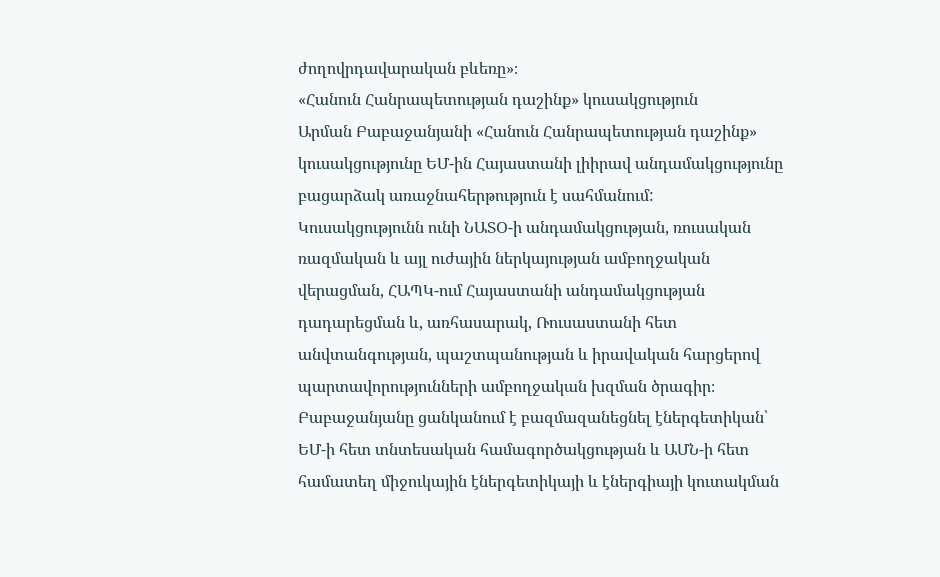ժողովրդավարական բևեռը»։
«Հանուն Հանրապետության դաշինք» կուսակցություն
Արման Բաբաջանյանի «Հանուն Հանրապետության դաշինք» կուսակցությունը ԵՄ-ին Հայաստանի լիիրավ անդամակցությունը բացարձակ առաջնահերթություն է սահմանում:
Կուսակցությունն ունի ՆԱՏՕ-ի անդամակցության, ռուսական ռազմական և այլ ուժային ներկայության ամբողջական վերացման, ՀԱՊԿ-ում Հայաստանի անդամակցության դադարեցման և, առհասարակ, Ռուսաստանի հետ անվտանգության, պաշտպանության և իրավական հարցերով պարտավորությունների ամբողջական խզման ծրագիր։
Բաբաջանյանը ցանկանում է բազմազանեցնել էներգետիկան՝ ԵՄ-ի հետ տնտեսական համագործակցության և ԱՄՆ-ի հետ համատեղ միջուկային էներգետիկայի և էներգիայի կուտակման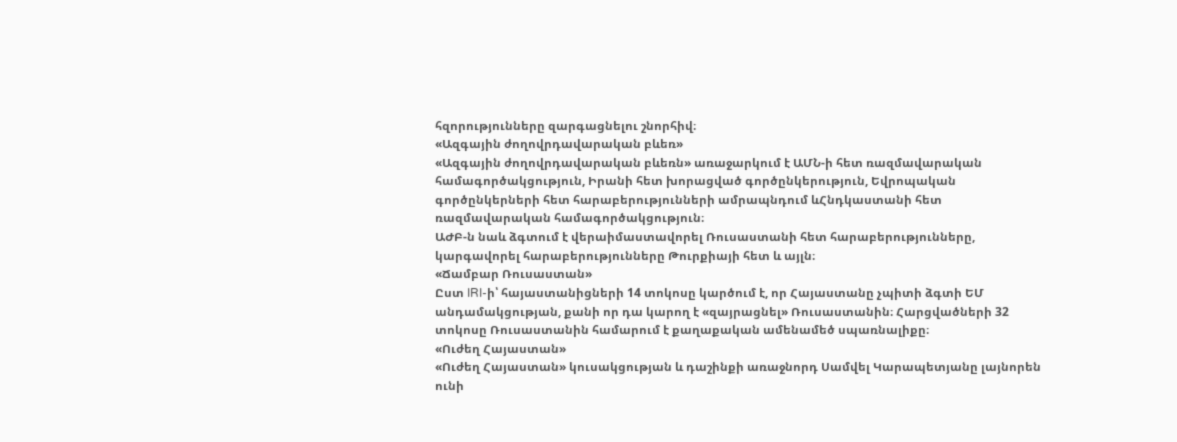հզորությունները զարգացնելու շնորհիվ։
«Ազգային ժողովրդավարական բևեռ»
«Ազգային ժողովրդավարական բևեռն» առաջարկում է ԱՄՆ-ի հետ ռազմավարական համագործակցություն, Իրանի հետ խորացված գործընկերություն, Եվրոպական գործընկերների հետ հարաբերությունների ամրապնդում ևՀնդկաստանի հետ ռազմավարական համագործակցություն։
ԱԺԲ-ն նաև ձգտում է վերաիմաստավորել Ռուսաստանի հետ հարաբերությունները, կարգավորել հարաբերությունները Թուրքիայի հետ և այլն։
«Ճամբար Ռուսաստան»
Ըստ IRI-ի՝ հայաստանիցների 14 տոկոսը կարծում է, որ Հայաստանը չպիտի ձգտի ԵՄ անդամակցության, քանի որ դա կարող է «զայրացնել» Ռուսաստանին։ Հարցվածների 32 տոկոսը Ռուսաստանին համարում է քաղաքական ամենամեծ սպառնալիքը։
«Ուժեղ Հայաստան»
«Ուժեղ Հայաստան» կուսակցության և դաշինքի առաջնորդ Սամվել Կարապետյանը լայնորեն ունի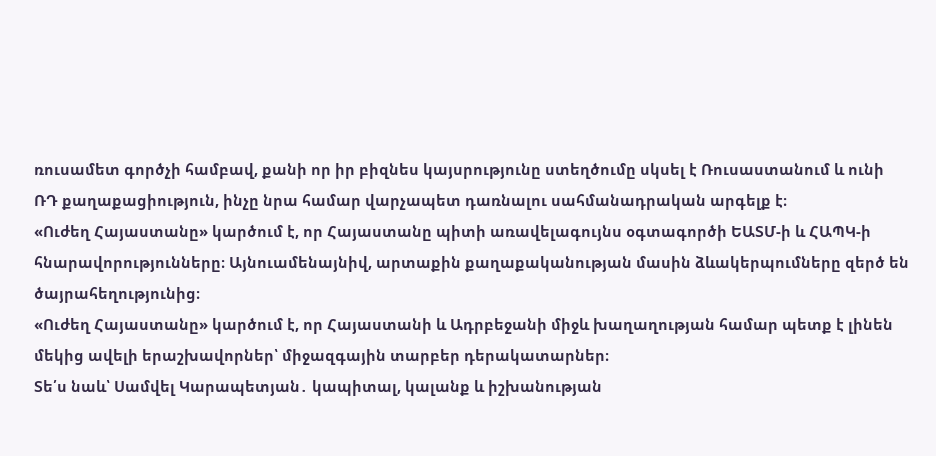ռուսամետ գործչի համբավ, քանի որ իր բիզնես կայսրությունը ստեղծումը սկսել է Ռուսաստանում և ունի ՌԴ քաղաքացիություն, ինչը նրա համար վարչապետ դառնալու սահմանադրական արգելք է։
«Ուժեղ Հայաստանը» կարծում է, որ Հայաստանը պիտի առավելագույնս օգտագործի ԵԱՏՄ-ի և ՀԱՊԿ-ի հնարավորությունները։ Այնուամենայնիվ, արտաքին քաղաքականության մասին ձևակերպումները զերծ են ծայրահեղությունից։
«Ուժեղ Հայաստանը» կարծում է, որ Հայաստանի և Ադրբեջանի միջև խաղաղության համար պետք է լինեն մեկից ավելի երաշխավորներ՝ միջազգային տարբեր դերակատարներ։
Տե՛ս նաև՝ Սամվել Կարապետյան․ կապիտալ, կալանք և իշխանության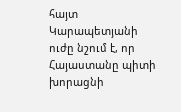հայտ
Կարապետյանի ուժը նշում է, որ Հայաստանը պիտի խորացնի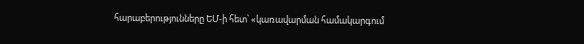հարաբերությունները ԵՄ-ի հետ՝ «կառավարման համակարգում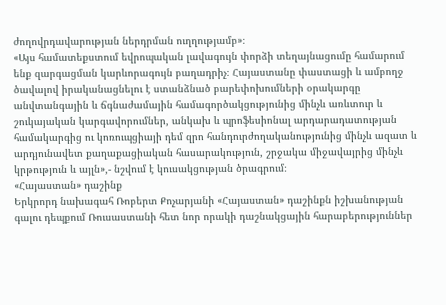ժողովրդավարության ներդրման ուղղությամբ»։
«Այս համատեքստում եվրոպական լավագույն փորձի տեղայնացումը համարում ենք զարգացման կարևորագույն բաղադրիչ։ Հայաստանը փաստացի և ամբողջ ծավալով իրականացնելու է ստանձնած բարեփոխումների օրակարգը անվտանգային և ճգնաժամային համագործակցությունից մինչև առևտուր և շուկայական կարգավորումներ, անկախ և պրոֆեսիոնալ արդարադատության համակարգից ու կոռուպցիայի դեմ զրո հանդուրժողականությունից մինչև ազատ և արդյունավետ քաղաքացիական հասարակություն, շրջակա միջավայրից մինչև կրթություն և այլն»,- նշվում է կուսակցության ծրագրում։
«Հայաստան» դաշինք
Երկրորդ նախագահ Ռոբերտ Քոչարյանի «Հայաստան» դաշինքն իշխանության գալու դեպքում Ռուսաստանի հետ նոր որակի դաշնակցային հարաբերություններ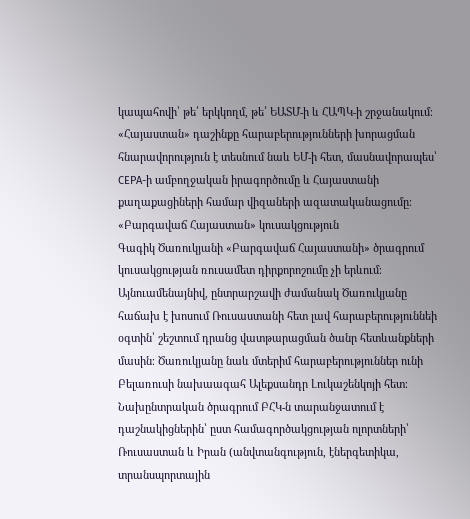կապահովի՝ թե՛ երկկողմ, թե՛ ԵԱՏՄ-ի և ՀԱՊԿ-ի շրջանակում։
«Հայաստան» դաշինքը հարաբերությունների խորացման հնարավորություն է տեսնում նաև ԵՄ-ի հետ, մասնավորապես՝ CEPA-ի ամբողջական իրագործումը և Հայաստանի քաղաքացիների համար վիզաների ազատականացումը։
«Բարգավաճ Հայաստան» կուսակցություն
Գագիկ Ծառուկյանի «Բարգավաճ Հայաստանի» ծրագրում կուսակցության ռուսամետ դիրքորոշումը չի երևում։ Այնուամենայնիվ, ընտրարշավի ժամանակ Ծառուկյանը հաճախ է խոսում Ռուսաստանի հետ լավ հարաբերություննեի օգտին՝ շեշտում դրանց վատթարացման ծանր հետևանքների մասին։ Ծառուկյանը նաև մտերիմ հարաբերություններ ունի Բելառուսի նախաագահ Ալեքսանդր Լուկաշենկոյի հետ։
Նախընտրական ծրագրում ԲՀԿ-ն տարանջատում է դաշնակիցներին՝ ըստ համագործակցության ոլորտների՝ Ռուսաստան և Իրան (անվտանգություն, էներգետիկա, տրանսպորտային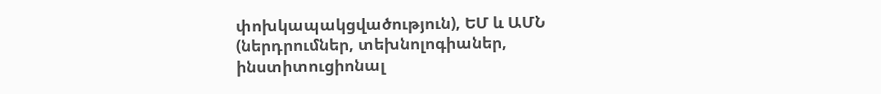փոխկապակցվածություն), ԵՄ և ԱՄՆ (ներդրումներ, տեխնոլոգիաներ, ինստիտուցիոնալ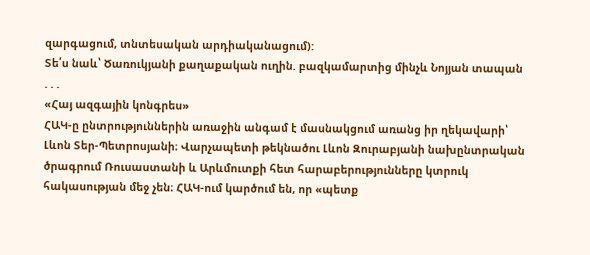զարգացում, տնտեսական արդիականացում):
Տե՛ս նաև՝ Ծառուկյանի քաղաքական ուղին. բազկամարտից մինչև Նոյյան տապան
. . .
«Հայ ազգային կոնգրես»
ՀԱԿ-ը ընտրություններին առաջին անգամ է մասնակցում առանց իր ղեկավարի՝ Լևոն Տեր-Պետրոսյանի։ Վարչապետի թեկնածու Լևոն Զուրաբյանի նախընտրական ծրագրում Ռուսաստանի և Արևմուտքի հետ հարաբերությունները կտրուկ հակասության մեջ չեն։ ՀԱԿ-ում կարծում են, որ «պետք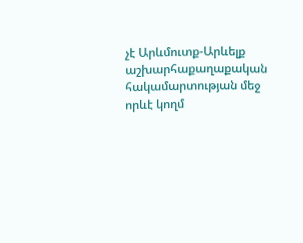չէ Արևմուտք-Արևելք աշխարհաքաղաքական հակամարտության մեջ որևէ կողմ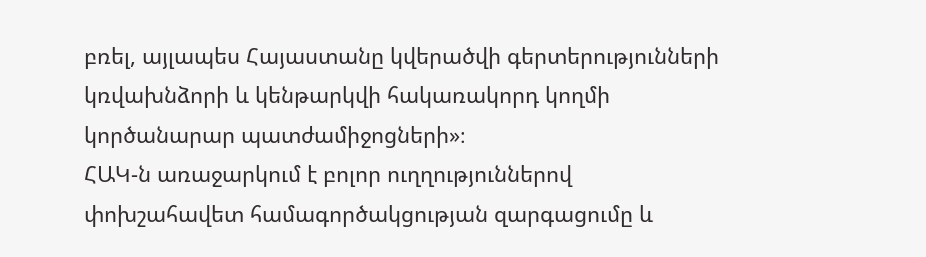բռել, այլապես Հայաստանը կվերածվի գերտերությունների կռվախնձորի և կենթարկվի հակառակորդ կողմի կործանարար պատժամիջոցների»։
ՀԱԿ-ն առաջարկում է բոլոր ուղղություններով փոխշահավետ համագործակցության զարգացումը և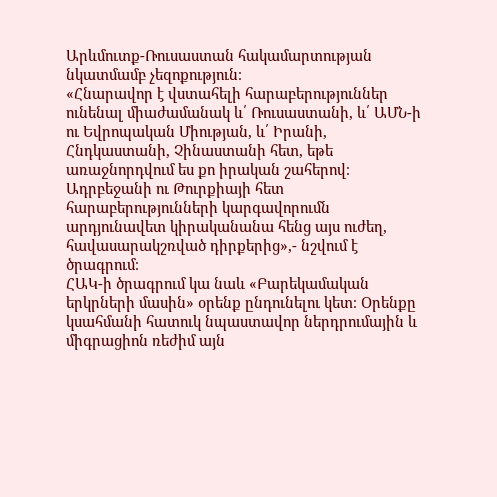Արևմուտք-Ռուսաստան հակամարտության նկատմամբ չեզոքություն։
«Հնարավոր է վստահելի հարաբերություններ ունենալ միաժամանակ և՛ Ռուսաստանի, և՛ ԱՄՆ-ի ու Եվրոպական Միության, և՛ Իրանի, Հնդկաստանի, Չինաստանի հետ, եթե առաջնորդվում ես քո իրական շահերով։ Ադրբեջանի ու Թուրքիայի հետ հարաբերությունների կարգավորումն արդյունավետ կիրականանա հենց այս ուժեղ, հավասարակշռված դիրքերից»,- նշվում է ծրագրում։
ՀԱԿ-ի ծրագրում կա նաև «Բարեկամական երկրների մասին» օրենք ընդունելու կետ։ Օրենքը կսահմանի հատուկ նպաստավոր ներդրումային և միգրացիոն ռեժիմ այն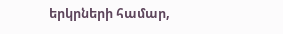երկրների համար,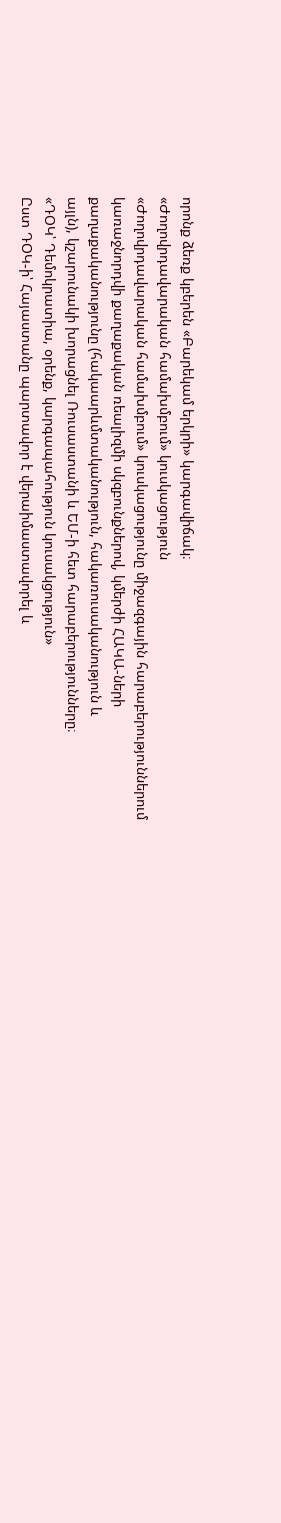որոնք ձեռք կբերեն «Բարեկամ երկրի» կարգավիճակ։
«Ժողովրդավարական համախմբում» կուսկացություն
«Ժողովրդավարական համախմբում» կուսկացությունը միջազգային հարաբերություններում կառաջնորդվի քաղաքական ռեալիզմի սկզբունքներով, կմերժի ՀԱԿԱ-ների քաղաքականությունը (հակաարևմտականություն, հակառուսականություն և
այլն), կշարունակի խորացնել Ռուսաստանի և ԵՄ-ի հետ հարաբերությունները։
«ԴՕԿ՝ Դեմոկրատիա, օրենք, կարգապահություն կուսակցություն»
Ըստ ԴՕԿ-ի՝ Հայաստանը պարտավոր է վերաիմաստավորել և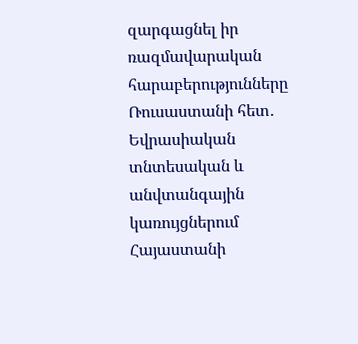զարգացնել իր ռազմավարական հարաբերությունները Ռուսաստանի հետ․ Եվրասիական տնտեսական և անվտանգային կառույցներում Հայաստանի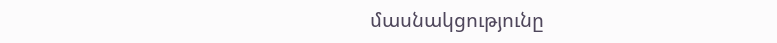մասնակցությունը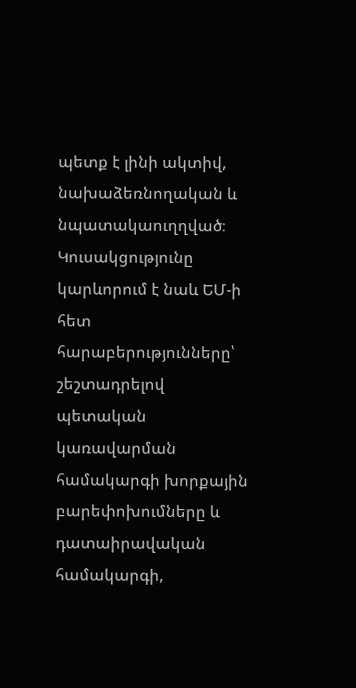պետք է լինի ակտիվ, նախաձեռնողական և նպատակաուղղված։
Կուսակցությունը կարևորում է նաև ԵՄ-ի հետ հարաբերությունները՝ շեշտադրելով պետական կառավարման համակարգի խորքային բարեփոխումները և դատաիրավական համակարգի,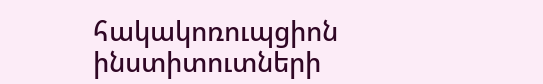հակակոռուպցիոն ինստիտուտների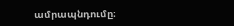ամրապնդումը։